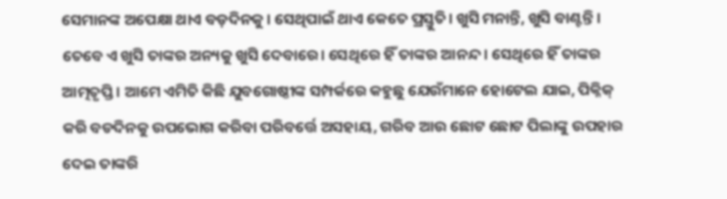ସେମାନଙ୍କ ଅପେକ୍ଷା ଥାଏ ବଡ଼ଦିନକୁ। ସେଥିପାଇଁ ଥାଏ କେତେ ପ୍ରସ୍ତୁତି। ଖୁସି ମନାନ୍ତି, ଖୁସି ବାଣ୍ଟନ୍ତି। ତେବେ ଏ ଖୁସି ତାଙ୍କର ଅନ୍ୟକୁ ଖୁସି ଦେବାରେ। ସେଥିରେ ହିଁ ତାଙ୍କର ଆନନ୍ଦ। ସେଥିରେ ହିଁ ତାଙ୍କର ଆତ୍ମତୃପ୍ତି। ଆମେ ଏମିତି କିଛି ଯୁବଗୋଷ୍ଠୀଙ୍କ ସମ୍ପର୍କରେ କହୁଛୁ ଯେଉଁମାନେ ହୋଟେଲ ଯାଇ, ପିକ୍ନିକ୍ କରି ବଡଦିନକୁ ଉପଭୋଗ କରିବା ପରିବର୍ତ୍ତେ ଅସହାୟ, ଗରିବ ଆଉ ଛୋଟ ଛୋଟ ପିଲାଙ୍କୁ ଉପହାର ଦେଇ ତାଙ୍କରି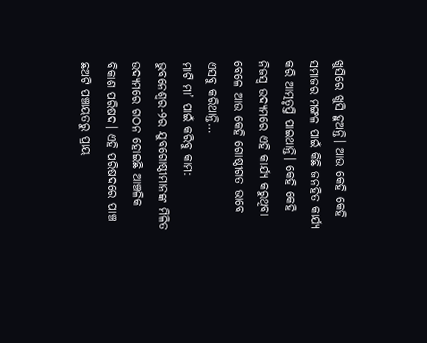ଖୁସିରେ ଖୁସି ହୁଅନ୍ତି। ଆଉ କେହି କେହି ସମାଜର ମଙ୍ଗଳ ପାଇଁ କିଛି ଜନହିତ କାର୍ଯ୍ୟ କରି ଆତ୍ମତୃପ୍ତି ପାଇଥାନ୍ତି। କେହି କେହି ନିଜସ୍ବ ଉଦ୍ୟମରେ ଏହି କାର୍ଯ୍ୟ କରୁଥିବା ବେଳେ ଆଉ କେହି ଗୋଷ୍ଠୀଗତ ଭାବେ ଏସବୁ କରିଥାନ୍ତି…
ମାଟି ମା’ ପାଇଁ କରିବୁ କାମ: ଭୁବନେଶ୍ୱର-୨ର ଯୁବଗୋଷ୍ଠୀମାନଙ୍କ ମିଳିତ ଉଦ୍ୟମରେ ଗଠନ ହୋଇଛି ଆଞ୍ଚଳିକ ବିକାଶ ପରିଷଦ। ଏହି ପରିଷଦରେ ପାଞ୍ଚ ଛଅଟି ପଞ୍ଚାୟତରୁ ପ୍ରାୟ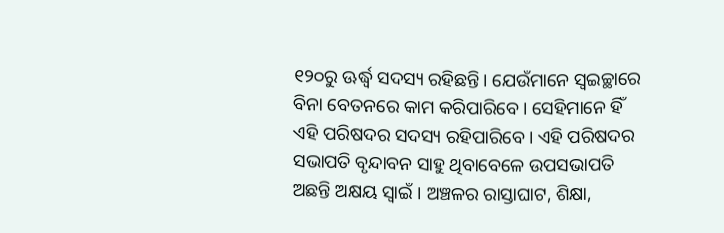୧୨୦ରୁ ଊର୍ଦ୍ଧ୍ୱ ସଦସ୍ୟ ରହିଛନ୍ତି। ଯେଉଁମାନେ ସ୍ବଇଚ୍ଛାରେ ବିନା ବେତନରେ କାମ କରିପାରିବେ। ସେହିମାନେ ହିଁ ଏହି ପରିଷଦର ସଦସ୍ୟ ରହିପାରିବେ। ଏହି ପରିଷଦର ସଭାପତି ବୃନ୍ଦାବନ ସାହୁ ଥିବାବେଳେ ଉପସଭାପତି ଅଛନ୍ତି ଅକ୍ଷୟ ସ୍ବାଇଁ । ଅଞ୍ଚଳର ରାସ୍ତାଘାଟ, ଶିକ୍ଷା,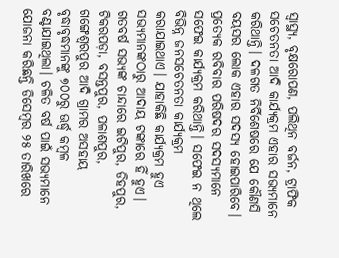ସ୍ବାସ୍ଥ୍ୟ, ବୃକ୍ଷରୋପଣ, ପଲିଥିନ ବର୍ଜନ, ଟ୍ରାଫିକ ସଚେତନତା ଆଦି କାର୍ଯ୍ୟକ୍ରମ ଏହାର ସଭ୍ୟମାନେ କରିଥାନ୍ତି। ଦଳଗତ ନିର୍ବିଶେଷରେ ଯେ କୌଣସି ବୟସର ଲୋକ ଏହାର ସଦସ୍ୟ ହୋଇପାରିବେ। ପ୍ରତ୍ୟେକ ରବିବାର ପରିଷଦର ସଦସ୍ୟମାନେ ସଫେଇ କାର୍ଯ୍ୟକ୍ରମ କରିଥାନ୍ତି। ସଫେଇ ନ ଥିଲେ ବିଭିନ୍ନ ଜନସଚେତନତା କାର୍ଯ୍ୟକ୍ରମ କରାଯାଇଥାଏ। ଯାହାକିଛି କାର୍ଯ୍ୟକ୍ରମ ହୁଏ ସଭ୍ୟମାନଙ୍କଠାରୁ ଆଦାୟ ଟଙ୍କାରେ ହିଁ ହୁଏ। ଗତବର୍ଷ ସଭ୍ୟଙ୍କ ଚାନ୍ଦାରେ ଇଟିପୁର, ଡିହପୁର, ଟିକରପଡ଼ା, ବସନ୍ତପୁର, ପଳାଶପୁର, ଗଙ୍ଗେଶ୍ୱରପୁର ଆଦି ଗ୍ରାମର ଅସହାୟ ବୃଦ୍ଧାବୃଦ୍ଧମାନଙ୍କୁ ୭୦୦ରୁ ଊର୍ଦ୍ଧ୍ୱ କମ୍ବଳ ବଣ୍ଟାଯାଇଥିଲା। ଚଳିତ ବର୍ଷ ପାଇଁ ସଭ୍ୟମାନେ ଯୋଜନା କରିଛନ୍ତି ଡିସେମ୍ବର ୨୫ ତାରିଖରେ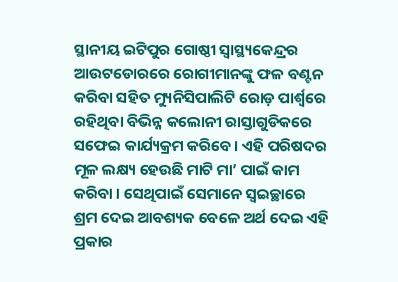ସ୍ଥାନୀୟ ଇଟିପୁର ଗୋଷ୍ଠୀ ସ୍ବାସ୍ଥ୍ୟକେନ୍ଦ୍ରର ଆଉଟଡୋରରେ ରୋଗୀମାନଙ୍କୁ ଫଳ ବଣ୍ଟନ କରିବା ସହିତ ମ୍ୟୁନିସିପାଲିଟି ରୋଡ଼ ପାର୍ଶ୍ୱରେ ରହିଥିବା ବିଭିନ୍ନ କଲୋନୀ ରାସ୍ତାଗୁଡିକରେ ସଫେଇ କାର୍ଯ୍ୟକ୍ରମ କରିବେ। ଏହି ପରିଷଦର ମୂଳ ଲକ୍ଷ୍ୟ ହେଉଛି ମାଟି ମା’ ପାଇଁ କାମ କରିବା । ସେଥିପାଇଁ ସେମାନେ ସ୍ବଇଚ୍ଛାରେ ଶ୍ରମ ଦେଇ ଆବଶ୍ୟକ ବେଳେ ଅର୍ଥ ଦେଇ ଏହି ପ୍ରକାର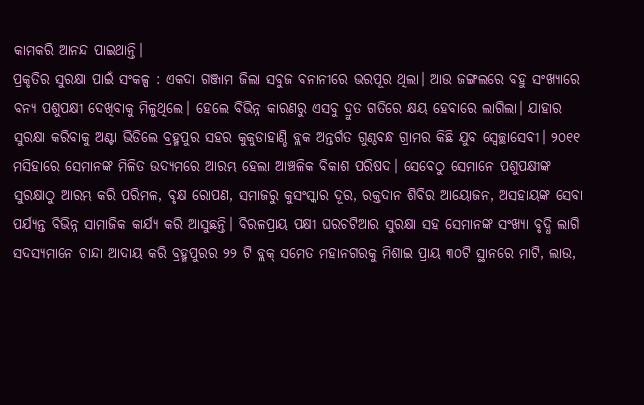କାମକରି ଆନନ୍ଦ ପାଇଥାନ୍ତି।
ପ୍ରକୃତିର ସୁରକ୍ଷା ପାଇଁ ସଂକଳ୍ପ : ଏକଦା ଗଞ୍ଜାମ ଜିଲା ସବୁଜ ବନାନୀରେ ଭରପୂର ଥିଲା। ଆଉ ଜଙ୍ଗଲରେ ବହୁ ସଂଖ୍ୟାରେ ବନ୍ୟ ପଶୁପକ୍ଷୀ ଦେଖିବାକୁ ମିଳୁଥିଲେ। ହେଲେ ବିଭିନ୍ନ କାରଣରୁ ଏସବୁ ଦ୍ରୁତ ଗତିରେ କ୍ଷୟ ହେବାରେ ଲାଗିଲା। ଯାହାର ସୁରକ୍ଷା କରିବାକୁ ଅଣ୍ଟା ଭିଡିଲେ ବ୍ରହ୍ମପୁର ସହର କୁକୁଡାହାଣ୍ଡି ବ୍ଲକ ଅନ୍ତର୍ଗତ ଗୁଣ୍ଠବନ୍ଧ ଗ୍ରାମର କିଛି ଯୁବ ସ୍ବେଚ୍ଛାସେବୀ। ୨୦୧୧ ମସିହାରେ ସେମାନଙ୍କ ମିଳିତ ଉଦ୍ୟମରେ ଆରମ୍ଭ ହେଲା ଆଞ୍ଚଳିକ ବିକାଶ ପରିଷଦ। ସେବେଠୁ ସେମାନେ ପଶୁପକ୍ଷୀଙ୍କ ସୁରକ୍ଷାଠୁ ଆରମ୍ଭ କରି ପରିମଳ, ବୃକ୍ଷ ରୋପଣ, ସମାଜରୁ କୁସଂସ୍କାର ଦୂର, ରକ୍ତଦାନ ଶିବିର ଆୟୋଜନ, ଅସହାୟଙ୍କ ସେବା ପର୍ଯ୍ୟନ୍ତ ବିଭିନ୍ନ ସାମାଜିକ କାର୍ଯ୍ୟ କରି ଆସୁଛନ୍ତି। ବିରଳପ୍ରାୟ ପକ୍ଷୀ ଘରଚଟିଆର ସୁରକ୍ଷା ସହ ସେମାନଙ୍କ ସଂଖ୍ୟା ବୃଦ୍ଧି ଲାଗି ସଦସ୍ୟମାନେ ଚାନ୍ଦା ଆଦାୟ କରି ବ୍ରହ୍ମପୁରର ୨୨ ଟି ବ୍ଲକ୍ ସମେତ ମହାନଗରକୁ ମିଶାଇ ପ୍ରାୟ ୩୦ଟି ସ୍ଥାନରେ ମାଟି, ଲାଉ,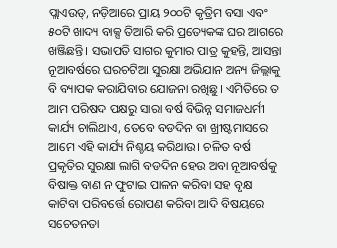ପ୍ଲାଏଉଡ୍, ନଡ଼ିଆରେ ପ୍ରାୟ ୨୦୦ଟି କୃତ୍ରିମ ବସା ଏବଂ ୫୦ଟି ଖାଦ୍ୟ ବାକ୍ସ ତିଆରି କରି ପ୍ରତ୍ୟେକଙ୍କ ଘର ଆଗରେ ଖଞ୍ଜିଛନ୍ତି। ସଭାପତି ସାଗର କୁମାର ପାତ୍ର କୁହନ୍ତି, ଆସନ୍ତା ନୂଆବର୍ଷରେ ଘରଚଟିଆ ସୁରକ୍ଷା ଅଭିଯାନ ଅନ୍ୟ ଜିଲ୍ଲାକୁ ବି ବ୍ୟାପକ କରାଯିବାର ଯୋଜନା ରଖିଛୁ। ଏମିତିରେ ତ ଆମ ପରିଷଦ ପକ୍ଷରୁ ସାରା ବର୍ଷ ବିଭିନ୍ନ ସମାଜଧର୍ମୀ କାର୍ଯ୍ୟ ଚାଲିଥାଏ, ତେବେ ବଡଦିନ ବା ଖ୍ରୀଷ୍ଟମାସରେ ଆମେ ଏହି କାର୍ଯ୍ୟ ନିଶ୍ଚୟ କରିଥାଉ। ଚଳିତ ବର୍ଷ ପ୍ରକୃତିର ସୁରକ୍ଷା ଲାଗି ବଡଦିନ ହେଉ ଅବା ନୂଆବର୍ଷକୁ ବିଷାକ୍ତ ବାଣ ନ ଫୁଟାଇ ପାଳନ କରିବା ସହ ବୃକ୍ଷ କାଟିବା ପରିବର୍ତ୍ତେ ରୋପଣ କରିବା ଆଦି ବିଷୟରେ ସଚେତନତା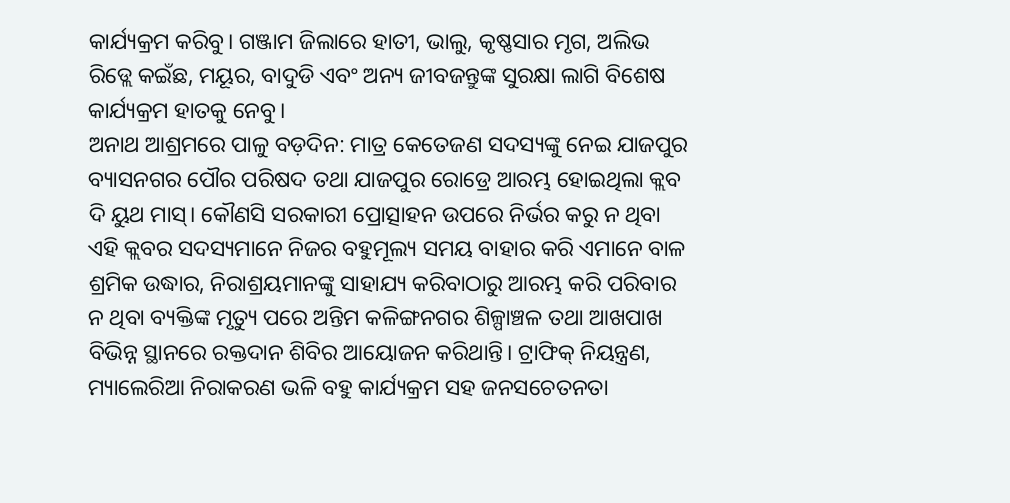କାର୍ଯ୍ୟକ୍ରମ କରିବୁ। ଗଞ୍ଜାମ ଜିଲାରେ ହାତୀ, ଭାଲୁ, କୃଷ୍ଣସାର ମୃଗ, ଅଲିଭ ରିଡ୍ଲେ କଇଁଛ, ମୟୂର, ବାଦୁଡି ଏବଂ ଅନ୍ୟ ଜୀବଜନ୍ତୁଙ୍କ ସୁରକ୍ଷା ଲାଗି ବିଶେଷ କାର୍ଯ୍ୟକ୍ରମ ହାତକୁ ନେବୁ।
ଅନାଥ ଆଶ୍ରମରେ ପାଳୁ ବଡ଼ଦିନ: ମାତ୍ର କେତେଜଣ ସଦସ୍ୟଙ୍କୁ ନେଇ ଯାଜପୁର ବ୍ୟାସନଗର ପୌର ପରିଷଦ ତଥା ଯାଜପୁର ରୋଡ୍ରେ ଆରମ୍ଭ ହୋଇଥିଲା କ୍ଲବ ଦି ୟୁଥ ମାସ୍। କୌଣସି ସରକାରୀ ପ୍ରୋତ୍ସାହନ ଉପରେ ନିର୍ଭର କରୁ ନ ଥିବା ଏହି କ୍ଲବର ସଦସ୍ୟମାନେ ନିଜର ବହୁମୂଲ୍ୟ ସମୟ ବାହାର କରି ଏମାନେ ବାଳ ଶ୍ରମିକ ଉଦ୍ଧାର, ନିରାଶ୍ରୟମାନଙ୍କୁ ସାହାଯ୍ୟ କରିବାଠାରୁ ଆରମ୍ଭ କରି ପରିବାର ନ ଥିବା ବ୍ୟକ୍ତିଙ୍କ ମୃତ୍ୟୁ ପରେ ଅନ୍ତିମ କଳିଙ୍ଗନଗର ଶିଳ୍ପାଞ୍ଚଳ ତଥା ଆଖପାଖ ବିଭିନ୍ନ ସ୍ଥାନରେ ରକ୍ତଦାନ ଶିବିର ଆୟୋଜନ କରିଥାନ୍ତି। ଟ୍ରାଫିକ୍ ନିୟନ୍ତ୍ରଣ, ମ୍ୟାଲେରିଆ ନିରାକରଣ ଭଳି ବହୁ କାର୍ଯ୍ୟକ୍ରମ ସହ ଜନସଚେତନତା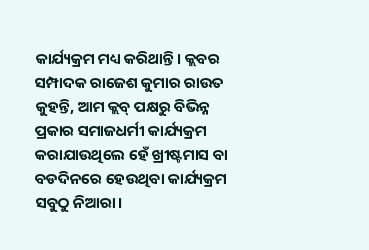କାର୍ଯ୍ୟକ୍ରମ ମଧ୍ୟ କରିଥାନ୍ତି। କ୍ଲବର ସମ୍ପାଦକ ରାଜେଶ କୁମାର ରାଉତ କୁହନ୍ତି, ଆମ କ୍ଲବ୍ ପକ୍ଷରୁ ବିଭିନ୍ନ ପ୍ରକାର ସମାଜଧର୍ମୀ କାର୍ଯ୍ୟକ୍ରମ କରାଯାଉଥିଲେ ହେଁ ଖ୍ରୀଷ୍ଟମାସ ବା ବଡଦିନରେ ହେଉଥିବା କାର୍ଯ୍ୟକ୍ରମ ସବୁଠୁ ନିଆରା।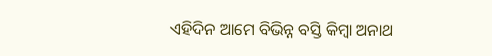ଏହିଦିନ ଆମେ ବିଭିନ୍ନ ବସ୍ତି କିମ୍ବା ଅନାଥ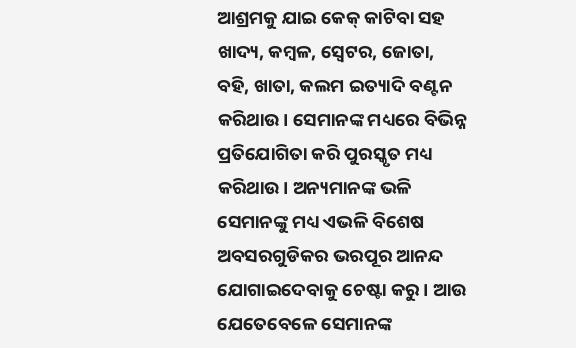ଆଶ୍ରମକୁ ଯାଇ କେକ୍ କାଟିବା ସହ ଖାଦ୍ୟ, କମ୍ବଳ, ସ୍ବେଟର, ଜୋତା, ବହି, ଖାତା, କଲମ ଇତ୍ୟାଦି ବଣ୍ଟନ କରିଥାଉ। ସେମାନଙ୍କ ମଧ୍ୟରେ ବିଭିନ୍ନ ପ୍ରତିଯୋଗିତା କରି ପୁରସ୍କୃତ ମଧ୍ୟ କରିଥାଉ। ଅନ୍ୟମାନଙ୍କ ଭଳି ସେମାନଙ୍କୁ ମଧ୍ୟ ଏଭଳି ବିଶେଷ ଅବସରଗୁଡିକର ଭରପୂର ଆନନ୍ଦ ଯୋଗାଇଦେବାକୁ ଚେଷ୍ଟା କରୁ। ଆଉ ଯେତେବେଳେ ସେମାନଙ୍କ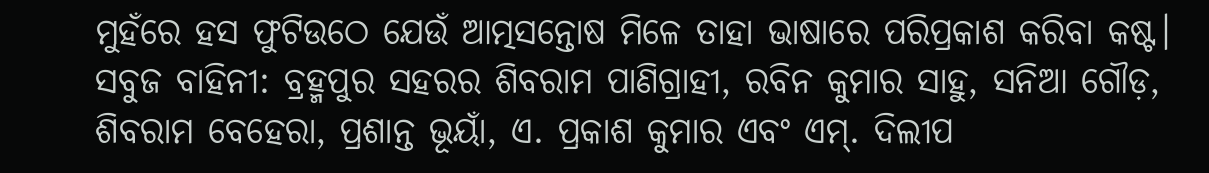ମୁହଁରେ ହସ ଫୁଟିଉଠେ ଯେଉଁ ଆତ୍ମସନ୍ତୋଷ ମିଳେ ତାହା ଭାଷାରେ ପରିପ୍ରକାଶ କରିବା କଷ୍ଟ।
ସବୁଜ ବାହିନୀ: ବ୍ରହ୍ମପୁର ସହରର ଶିବରାମ ପାଣିଗ୍ରାହୀ, ରବିନ କୁମାର ସାହୁ, ସନିଆ ଗୌଡ଼, ଶିବରାମ ବେହେରା, ପ୍ରଶାନ୍ତ ଭୂୟାଁ, ଏ. ପ୍ରକାଶ କୁମାର ଏବଂ ଏମ୍. ଦିଲୀପ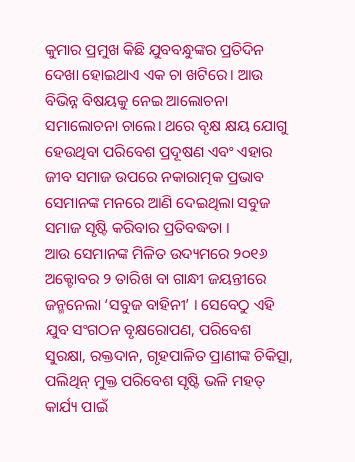କୁମାର ପ୍ରମୁଖ କିଛି ଯୁବବନ୍ଧୁଙ୍କର ପ୍ରତିଦିନ ଦେଖା ହୋଇଥାଏ ଏକ ଚା ଖଟିରେ। ଆଉ ବିଭିନ୍ନ ବିଷୟକୁ ନେଇ ଆଲୋଚନା ସମାଲୋଚନା ଚାଲେ। ଥରେ ବୃକ୍ଷ କ୍ଷୟ ଯୋଗୁ ହେଉଥିବା ପରିବେଶ ପ୍ରଦୂଷଣ ଏବଂ ଏହାର ଜୀବ ସମାଜ ଉପରେ ନକାରାତ୍ମକ ପ୍ରଭାବ ସେମାନଙ୍କ ମନରେ ଆଣି ଦେଇଥିଲା ସବୁଜ ସମାଜ ସୃଷ୍ଟି କରିବାର ପ୍ରତିବଦ୍ଧତା ।
ଆଉ ସେମାନଙ୍କ ମିଳିତ ଉଦ୍ୟମରେ ୨୦୧୬ ଅକ୍ଟୋବର ୨ ତାରିଖ ବା ଗାନ୍ଧୀ ଜୟନ୍ତୀରେ ଜନ୍ମନେଲା ‘ସବୁଜ ବାହିନୀ’ । ସେବେଠୁ ଏହି ଯୁବ ସଂଗଠନ ବୃକ୍ଷରୋପଣ, ପରିବେଶ ସୁରକ୍ଷା, ରକ୍ତଦାନ, ଗୃହପାଳିତ ପ୍ରାଣୀଙ୍କ ଚିକିତ୍ସା, ପଲିଥିନ୍ ମୁକ୍ତ ପରିବେଶ ସୃଷ୍ଟି ଭଳି ମହତ୍ କାର୍ଯ୍ୟ ପାଇଁ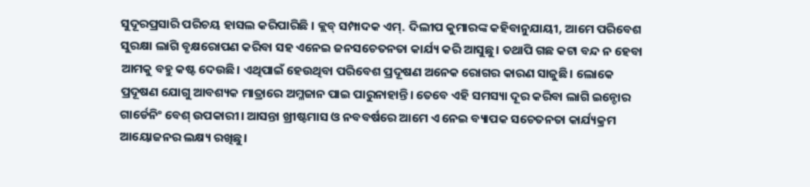ସୁଦୂରପ୍ରସାରି ପରିଚୟ ହାସଲ କରିପାରିଛି । କ୍ଲବ୍ ସମ୍ପାଦକ ଏମ୍. ଦିଲୀପ କୁମାରଙ୍କ କହିବାନୁଯାୟୀ, ଆମେ ପରିବେଶ ସୁରକ୍ଷା ଲାଗି ବୃକ୍ଷରୋପଣ କରିବା ସହ ଏନେଇ ଜନସଚେତନତା କାର୍ଯ୍ୟ କରି ଆସୁଛୁ। ତଥାପି ଗଛ କଟା ବନ୍ଦ ନ ହେବା ଆମକୁ ବହୁ କଷ୍ଟ ଦେଉଛି। ଏଥିପାଇଁ ହେଉଥିବା ପରିବେଶ ପ୍ରଦୂଷଣ ଅନେକ ରୋଗର କାରଣ ସାଜୁଛି। ଲୋକେ ପ୍ରଦୂଷଣ ଯୋଗୁ ଆବଶ୍ୟକ ମାତ୍ରାରେ ଅମ୍ଳଜାନ ପାଇ ପାରୁନାହାନ୍ତି। ତେବେ ଏହି ସମସ୍ୟା ଦୂର କରିବା ଲାଗି ଇନ୍ଡୋର ଗାର୍ଡେନିଂ ବେଶ୍ ଉପକାରୀ। ଆସନ୍ତା ଖ୍ରୀଷ୍ଟମାସ ଓ ନବବର୍ଷରେ ଆମେ ଏ ନେଇ ବ୍ୟାପକ ସଚେତନତା କାର୍ଯ୍ୟକ୍ରମ ଆୟୋଜନର ଲକ୍ଷ୍ୟ ରଖିଛୁ।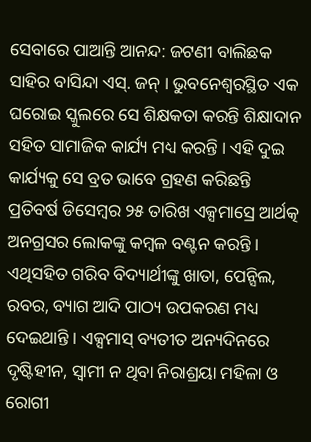ସେବାରେ ପାଆନ୍ତି ଆନନ୍ଦ: ଜଟଣୀ ବାଲିଛକ ସାହିର ବାସିନ୍ଦା ଏସ୍. ଜନ୍ । ଭୁବନେଶ୍ୱରସ୍ଥିତ ଏକ ଘରୋଇ ସ୍କୁଲରେ ସେ ଶିକ୍ଷକତା କରନ୍ତି ଶିକ୍ଷାଦାନ ସହିତ ସାମାଜିକ କାର୍ଯ୍ୟ ମଧ୍ୟ କରନ୍ତି । ଏହି ଦୁଇ କାର୍ଯ୍ୟକୁ ସେ ବ୍ରତ ଭାବେ ଗ୍ରହଣ କରିଛନ୍ତି ପ୍ରତିବର୍ଷ ଡିସେମ୍ବର ୨୫ ତାରିଖ ଏକ୍ସମାସ୍ରେ ଆର୍ଥତ୍କ ଅନଗ୍ରସର ଲୋକଙ୍କୁ କମ୍ବଳ ବଣ୍ଟନ କରନ୍ତି । ଏଥିସହିତ ଗରିବ ବିଦ୍ୟାର୍ଥୀଙ୍କୁ ଖାତା, ପେନ୍ସିଲ, ରବର, ବ୍ୟାଗ ଆଦି ପାଠ୍ୟ ଉପକରଣ ମଧ୍ୟ ଦେଇଥାନ୍ତି । ଏକ୍ସମାସ୍ ବ୍ୟତୀତ ଅନ୍ୟଦିନରେ ଦୃଷ୍ଟିହୀନ, ସ୍ବାମୀ ନ ଥିବା ନିରାଶ୍ରୟା ମହିଳା ଓ ରୋଗୀ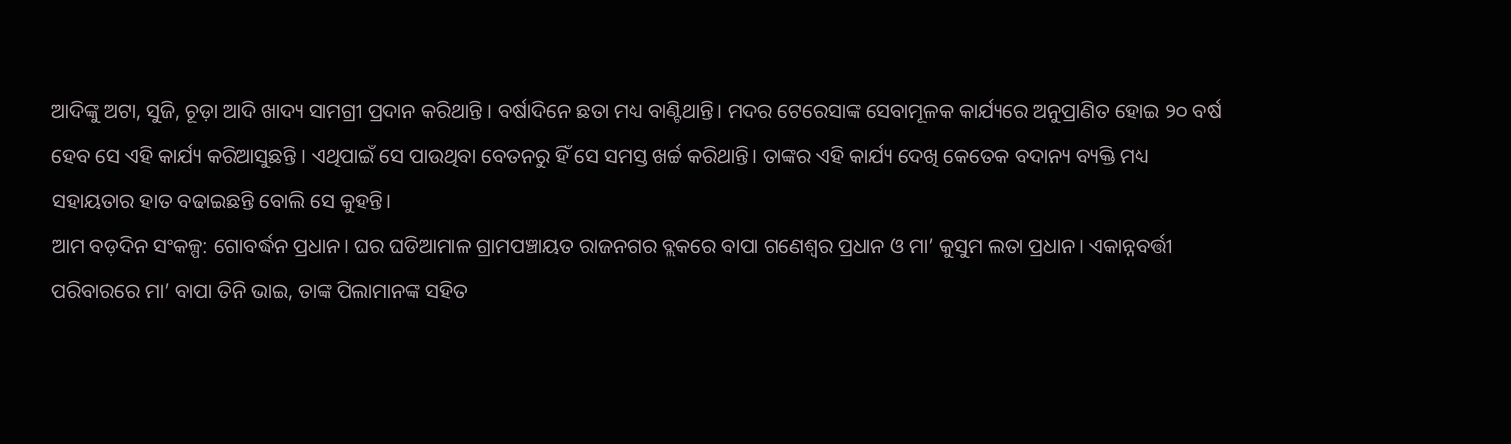ଆଦିଙ୍କୁ ଅଟା, ସୁଜି, ଚୂଡ଼ା ଆଦି ଖାଦ୍ୟ ସାମଗ୍ରୀ ପ୍ରଦାନ କରିଥାନ୍ତି । ବର୍ଷାଦିନେ ଛତା ମଧ୍ୟ ବାଣ୍ଟିଥାନ୍ତି। ମଦର ଟେରେସାଙ୍କ ସେବାମୂଳକ କାର୍ଯ୍ୟରେ ଅନୁପ୍ରାଣିତ ହୋଇ ୨୦ ବର୍ଷ ହେବ ସେ ଏହି କାର୍ଯ୍ୟ କରିଆସୁଛନ୍ତି । ଏଥିପାଇଁ ସେ ପାଉଥିବା ବେତନରୁ ହିଁ ସେ ସମସ୍ତ ଖର୍ଚ୍ଚ କରିଥାନ୍ତି। ତାଙ୍କର ଏହି କାର୍ଯ୍ୟ ଦେଖି କେତେକ ବଦାନ୍ୟ ବ୍ୟକ୍ତି ମଧ୍ୟ ସହାୟତାର ହାତ ବଢାଇଛନ୍ତି ବୋଲି ସେ କୁହନ୍ତି।
ଆମ ବଡ଼ଦିନ ସଂକଳ୍ପ: ଗୋବର୍ଦ୍ଧନ ପ୍ରଧାନ। ଘର ଘଡିଆମାଳ ଗ୍ରାମପଞ୍ଚାୟତ ରାଜନଗର ବ୍ଲକରେ ବାପା ଗଣେଶ୍ୱର ପ୍ରଧାନ ଓ ମା’ କୁସୁମ ଲତା ପ୍ରଧାନ। ଏକାନ୍ନବର୍ତ୍ତୀ ପରିବାରରେ ମା’ ବାପା ତିନି ଭାଇ, ତାଙ୍କ ପିଲାମାନଙ୍କ ସହିତ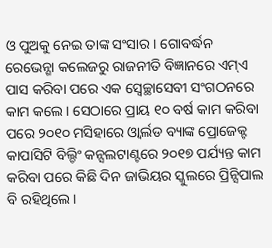ଓ ପୁଅକୁ ନେଇ ତାଙ୍କ ସଂସାର। ଗୋବର୍ଦ୍ଧନ ରେଭେନ୍ଶା କଲେଜରୁ ରାଜନୀତି ବିଜ୍ଞାନରେ ଏମ୍ଏ ପାସ କରିବା ପରେ ଏକ ସ୍ବେଚ୍ଛାସେବୀ ସଂଗଠନରେ କାମ କଲେ। ସେଠାରେ ପ୍ରାୟ ୧୦ ବର୍ଷ କାମ କରିବା ପରେ ୨୦୧୦ ମସିହାରେ ଓ୍ବାର୍ଲଡ ବ୍ୟାଙ୍କ ପ୍ରୋଜେକ୍ଟ କାପାସିଟି ବିଲ୍ଡିଂ କନ୍ସଲଟାଣ୍ଟରେ ୨୦୧୭ ପର୍ଯ୍ୟନ୍ତ କାମ କରିବା ପରେ କିଛି ଦିନ ଜାଭିୟର ସ୍କୁଲରେ ପ୍ରିନ୍ସିପାଲ ବି ରହିଥିଲେ।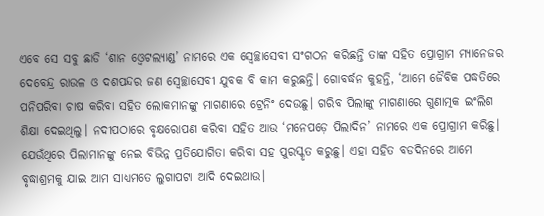ଏବେ ସେ ସବୁ ଛାଡି ‘ଶାନ ଓ୍ବେଟଲ୍ୟାଣ୍ଡ’ ନାମରେ ଏକ ସ୍ବେଚ୍ଛାସେବୀ ସଂଗଠନ କରିଛନ୍ତି ତାଙ୍କ ସହିତ ପ୍ରୋଗ୍ରାମ ମ୍ୟାନେଜର ଦେବେନ୍ଦ୍ର ରାଉଳ ଓ ଦଶପନ୍ଦର ଜଣ ସ୍ବେଚ୍ଛାସେବୀ ଯୁବକ ବି କାମ କରୁଛନ୍ତି। ଗୋବର୍ଦ୍ଧନ କୁହନ୍ତି, ‘ଆମେ ଜୈବିକ ପଦ୍ଧତିରେ ପନିପରିବା ଚାଷ କରିବା ସହିତ ଲୋକମାନଙ୍କୁ ମାଗଣାରେ ଟ୍ରେନିଂ ଦେଉଛୁ। ଗରିବ ପିଲାଙ୍କୁ ମାଗଣାରେ ଗୁଣାତ୍ମକ ଇଂଲିଶ ଶିକ୍ଷା ଦେଇଥିଲୁ। ନଦୀପଠାରେ ବୃକ୍ଷରୋପଣ କରିବା ସହିତ ଆଉ ‘ମନେପଡ଼େ ପିଲାଦିନ’ ନାମରେ ଏକ ପ୍ରୋଗ୍ରାମ କରିଛୁ। ଯେଉଁଥିରେ ପିଲାମାନଙ୍କୁ ନେଇ ବିଭିନ୍ନ ପ୍ରତିଯୋଗିତା କରିବା ସହ ପୁରସ୍କୃତ କରୁଛୁ। ଏହା ସହିତ ବଡଦିନରେ ଆମେ ବୃଦ୍ଧାଶ୍ରମକୁ ଯାଇ ଆମ ସାଧ୍ୟମତେ ଲୁଗାପଟା ଆଦି ଦେଇଥାଉ।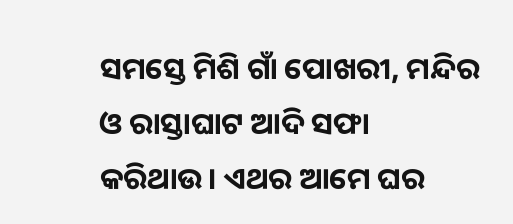ସମସ୍ତେ ମିଶି ଗାଁ ପୋଖରୀ, ମନ୍ଦିର ଓ ରାସ୍ତାଘାଟ ଆଦି ସଫା କରିଥାଉ। ଏଥର ଆମେ ଘର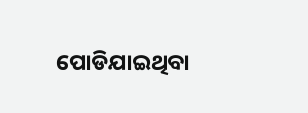ପୋଡିଯାଇଥିବା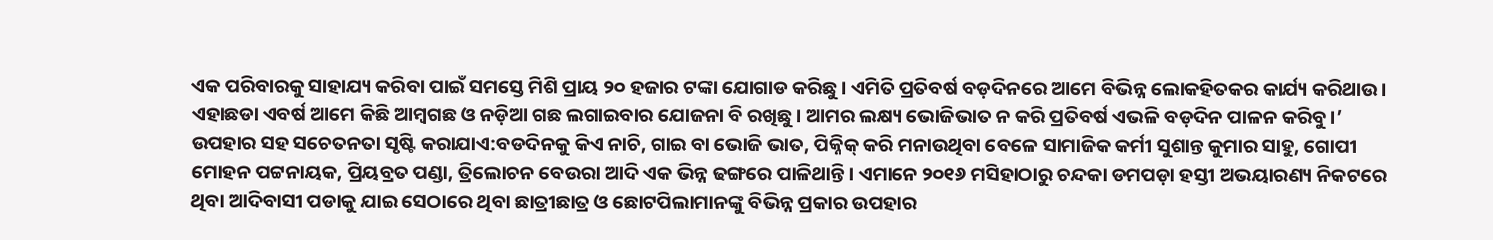ଏକ ପରିବାରକୁ ସାହାଯ୍ୟ କରିବା ପାଇଁ ସମସ୍ତେ ମିଶି ପ୍ରାୟ ୨୦ ହଜାର ଟଙ୍କା ଯୋଗାଡ କରିଛୁ। ଏମିତି ପ୍ରତିବର୍ଷ ବଡ଼ଦିନରେ ଆମେ ବିଭିନ୍ନ ଲୋକହିତକର କାର୍ଯ୍ୟ କରିଥାଉ। ଏହାଛଡା ଏବର୍ଷ ଆମେ କିଛି ଆମ୍ବଗଛ ଓ ନଡ଼ିଆ ଗଛ ଲଗାଇବାର ଯୋଜନା ବି ରଖିଛୁ। ଆମର ଲକ୍ଷ୍ୟ ଭୋଜିଭାତ ନ କରି ପ୍ରତିବର୍ଷ ଏଭଳି ବଡ଼ଦିନ ପାଳନ କରିବୁ।’
ଉପହାର ସହ ସଚେତନତା ସୃଷ୍ଟି କରାଯାଏ:ବଡଦିନକୁ କିଏ ନାଚି, ଗାଇ ବା ଭୋଜି ଭାତ, ପିକ୍ନିକ୍ କରି ମନାଉଥିବା ବେଳେ ସାମାଜିକ କର୍ମୀ ସୁଶାନ୍ତ କୁମାର ସାହୁ, ଗୋପୀ ମୋହନ ପଟ୍ଟନାୟକ, ପ୍ରିୟବ୍ରତ ପଣ୍ଡା, ତ୍ରିଲୋଚନ ବେଉରା ଆଦି ଏକ ଭିନ୍ନ ଢଙ୍ଗରେ ପାଳିଥାନ୍ତି। ଏମାନେ ୨୦୧୬ ମସିହାଠାରୁ ଚନ୍ଦକା ଡମପଡ଼ା ହସ୍ତୀ ଅଭୟାରଣ୍ୟ ନିକଟରେ ଥିବା ଆଦିବାସୀ ପଡାକୁ ଯାଇ ସେଠାରେ ଥିବା ଛାତ୍ରୀଛାତ୍ର ଓ ଛୋଟପିଲାମାନଙ୍କୁ ବିଭିନ୍ନ ପ୍ରକାର ଉପହାର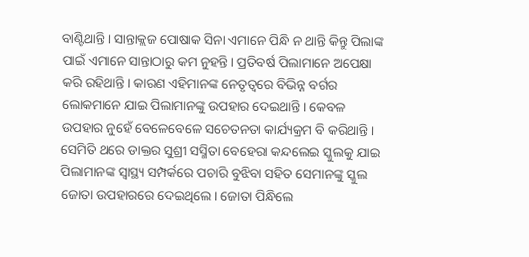ବାଣ୍ଟିଥାନ୍ତି। ସାନ୍ତାକ୍ଲଜ ପୋଷାକ ସିନା ଏମାନେ ପିନ୍ଧି ନ ଥାନ୍ତି କିନ୍ତୁ ପିଲାଙ୍କ ପାଇଁ ଏମାନେ ସାନ୍ତାଠାରୁ କମ ନୁହନ୍ତି। ପ୍ରତିବର୍ଷ ପିଲାମାନେ ଅପେକ୍ଷା କରି ରହିଥାନ୍ତି। କାରଣ ଏହିମାନଙ୍କ ନେତୃତ୍ୱରେ ବିଭିନ୍ନ ବର୍ଗର ଲୋକମାନେ ଯାଇ ପିଲାମାନଙ୍କୁ ଉପହାର ଦେଇଥାନ୍ତି। କେବଳ ଉପହାର ନୁହେଁ ବେଳେବେଳେ ସଚେତନତା କାର୍ଯ୍ୟକ୍ରମ ବି କରିଥାନ୍ତି। ସେମିତି ଥରେ ଡାକ୍ତର ସୁଶ୍ରୀ ସସ୍ମିତା ବେହେରା କନ୍ଦଲେଇ ସ୍କୁଲକୁ ଯାଇ ପିଲାମାନଙ୍କ ସ୍ବାସ୍ଥ୍ୟ ସମ୍ପର୍କରେ ପଚାରି ବୁଝିବା ସହିତ ସେମାନଙ୍କୁ ସ୍କୁଲ ଜୋତା ଉପହାରରେ ଦେଇଥିଲେ। ଜୋତା ପିନ୍ଧିଲେ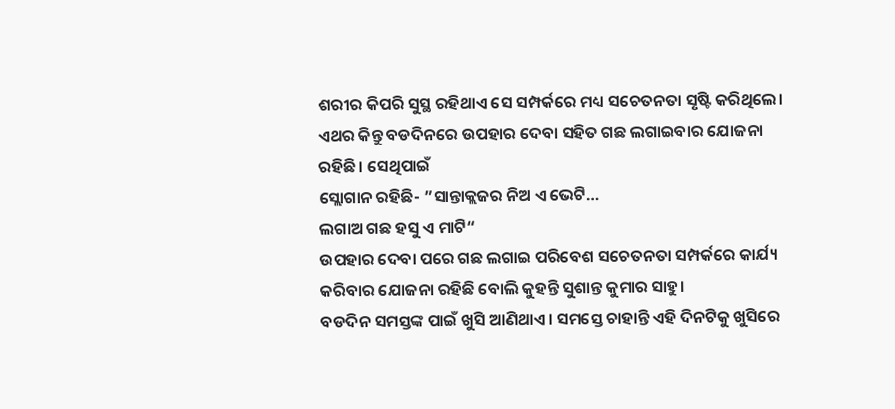ଶରୀର କିପରି ସୁସ୍ଥ ରହିଥାଏ ସେ ସମ୍ପର୍କରେ ମଧ୍ୟ ସଚେତନତା ସୃଷ୍ଟି କରିଥିଲେ। ଏଥର କିନ୍ତୁ ବଡଦିନରେ ଉପହାର ଦେବା ସହିତ ଗଛ ଲଗାଇବାର ଯୋଜନା ରହିଛି। ସେଥିପାଇଁ
ସ୍ଲୋଗାନ ରହିଛି- ”ସାନ୍ତାକ୍ଲଜର ନିଅ ଏ ଭେଟି…
ଲଗାଅ ଗଛ ହସୁ ଏ ମାଟି“
ଉପହାର ଦେବା ପରେ ଗଛ ଲଗାଇ ପରିବେଶ ସଚେତନତା ସମ୍ପର୍କରେ କାର୍ଯ୍ୟ କରିବାର ଯୋଜନା ରହିଛି ବୋଲି କୁହନ୍ତି ସୁଶାନ୍ତ କୁମାର ସାହୁ।
ବଡଦିନ ସମସ୍ତଙ୍କ ପାଇଁ ଖୁସି ଆଣିଥାଏ। ସମସ୍ତେ ଚାହାନ୍ତି ଏହି ଦିନଟିକୁ ଖୁସିରେ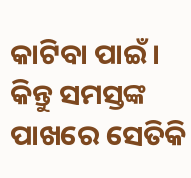କାଟିବା ପାଇଁ। କିନ୍ତୁ ସମସ୍ତଙ୍କ ପାଖରେ ସେତିକି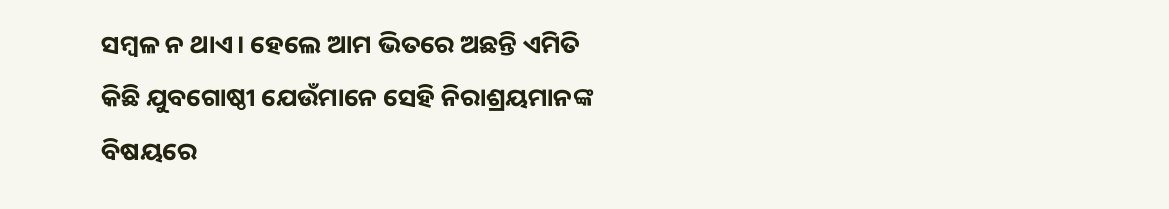ସମ୍ବଳ ନ ଥାଏ। ହେଲେ ଆମ ଭିତରେ ଅଛନ୍ତି ଏମିତି କିଛି ଯୁବଗୋଷ୍ଠୀ ଯେଉଁମାନେ ସେହି ନିରାଶ୍ରୟମାନଙ୍କ ବିଷୟରେ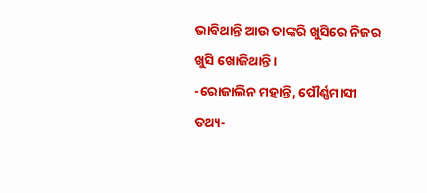ଭାବିଥାନ୍ତି ଆଉ ତାଙ୍କରି ଖୁସିରେ ନିଜର ଖୁସି ଖୋଜିଥାନ୍ତି।
-ରୋଜାଲିନ ମହାନ୍ତି, ପୌର୍ଣ୍ଣମାସୀ
ତଥ୍ୟ-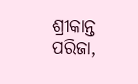ଶ୍ରୀକାନ୍ତ ପରିଜା,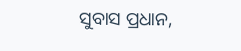ସୁବାସ ପ୍ରଧାନ,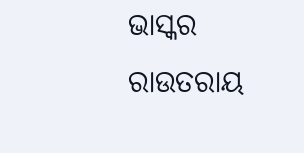ଭାସ୍କର ରାଉତରାୟ